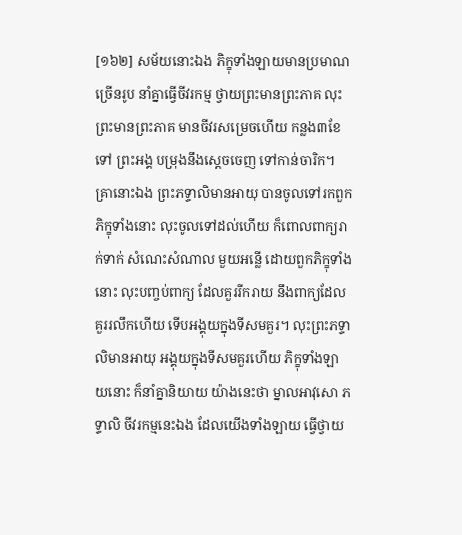[១៦២] សម័យនោះឯង ភិក្ខុទាំងឡាយមានប្រមាណច្រើនរូប នាំគ្នាធ្វើចីវរកម្ម ថ្វាយព្រះមានព្រះភាគ លុះព្រះមានព្រះភាគ មានចីវរសម្រេចហើយ កន្លង៣ខែទៅ ព្រះអង្គ បម្រុងនឹងស្តេចចេញ ទៅកាន់ចារិក។ គ្រានោះឯង ព្រះភទ្ទាលិមានអាយុ បានចូលទៅរកពួកភិក្ខុទាំងនោះ លុះចូលទៅដល់ហើយ ក៏ពោលពាក្យរាក់ទាក់ សំណេះសំណាល មួយអន្លើ ដោយពួកភិក្ខុទាំងនោះ លុះបញ្ចប់ពាក្យ ដែលគួររីករាយ នឹងពាក្យដែលគួររលឹកហើយ ទើបអង្គុយក្នុងទីសមគួរ។ លុះព្រះភទ្ទាលិមានអាយុ អង្គុយក្នុងទីសមគួរហើយ ភិក្ខុទាំងឡាយនោះ ក៏នាំគ្នានិយាយ យ៉ាងនេះថា ម្នាលអាវុសោ ភទ្ទាលិ ចីវរកម្មនេះឯង ដែលយើងទាំងឡាយ ធ្វើថ្វាយ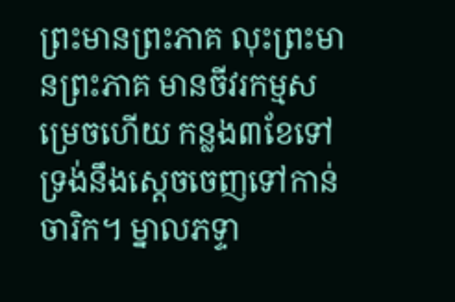ព្រះមានព្រះភាគ លុះព្រះមានព្រះភាគ មានចីវរកម្មសម្រេចហើយ កន្លង៣ខែទៅ ទ្រង់នឹងស្តេចចេញទៅកាន់ចារិក។ ម្នាលភទ្ទា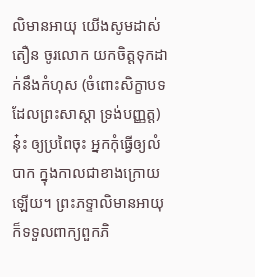លិមានអាយុ យើងសូមដាស់តឿន ចូរលោក យកចិត្តទុកដាក់នឹងកំហុស (ចំពោះសិក្ខាបទ ដែលព្រះសាស្តា ទ្រង់បញ្ញត្ត) នុ៎ះ ឲ្យប្រពៃចុះ អ្នកកុំធ្វើឲ្យលំបាក ក្នុងកាលជាខាងក្រោយឡើយ។ ព្រះភទ្ទាលិមានអាយុ ក៏ទទួលពាក្យពួកភិ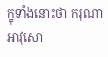ក្ខុទាំងនោះថា ករុណា អាវុសោ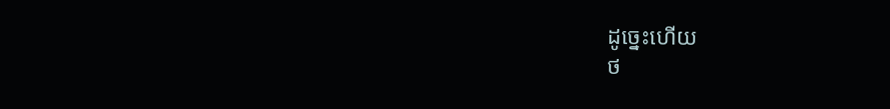ដូច្នេះហើយ
ថ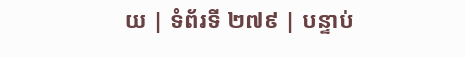យ | ទំព័រទី ២៧៩ | បន្ទាប់